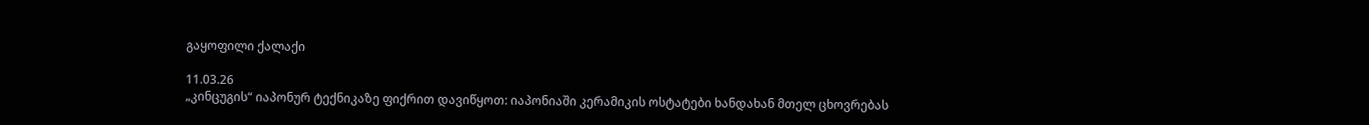გაყოფილი ქალაქი

11.03.26
„კინცუგის“ იაპონურ ტექნიკაზე ფიქრით დავიწყოთ: იაპონიაში კერამიკის ოსტატები ხანდახან მთელ ცხოვრებას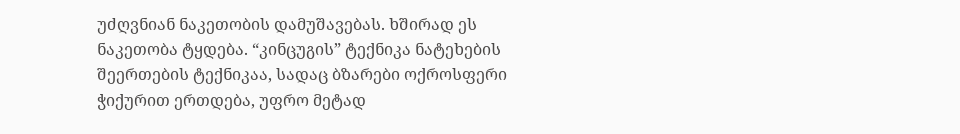უძღვნიან ნაკეთობის დამუშავებას. ხშირად ეს ნაკეთობა ტყდება. “კინცუგის” ტექნიკა ნატეხების შეერთების ტექნიკაა, სადაც ბზარები ოქროსფერი ჭიქურით ერთდება, უფრო მეტად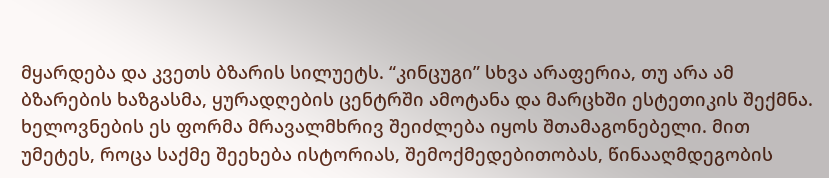მყარდება და კვეთს ბზარის სილუეტს. “კინცუგი” სხვა არაფერია, თუ არა ამ ბზარების ხაზგასმა, ყურადღების ცენტრში ამოტანა და მარცხში ესტეთიკის შექმნა.
ხელოვნების ეს ფორმა მრავალმხრივ შეიძლება იყოს შთამაგონებელი. მით უმეტეს, როცა საქმე შეეხება ისტორიას, შემოქმედებითობას, წინააღმდეგობის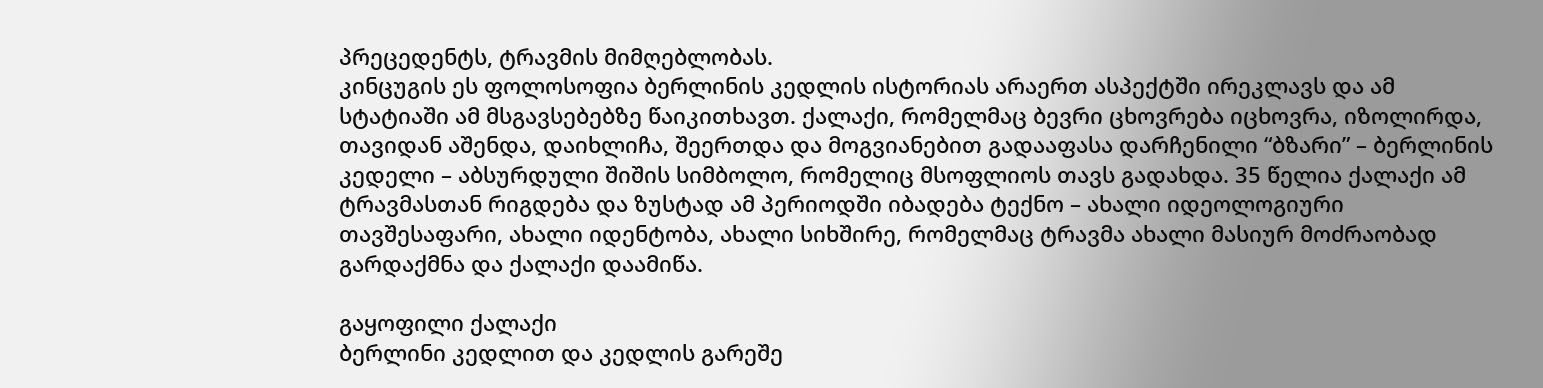პრეცედენტს, ტრავმის მიმღებლობას.
კინცუგის ეს ფოლოსოფია ბერლინის კედლის ისტორიას არაერთ ასპექტში ირეკლავს და ამ სტატიაში ამ მსგავსებებზე წაიკითხავთ. ქალაქი, რომელმაც ბევრი ცხოვრება იცხოვრა, იზოლირდა, თავიდან აშენდა, დაიხლიჩა, შეერთდა და მოგვიანებით გადააფასა დარჩენილი “ბზარი” – ბერლინის კედელი – აბსურდული შიშის სიმბოლო, რომელიც მსოფლიოს თავს გადახდა. 35 წელია ქალაქი ამ ტრავმასთან რიგდება და ზუსტად ამ პერიოდში იბადება ტექნო – ახალი იდეოლოგიური თავშესაფარი, ახალი იდენტობა, ახალი სიხშირე, რომელმაც ტრავმა ახალი მასიურ მოძრაობად გარდაქმნა და ქალაქი დაამიწა.

გაყოფილი ქალაქი
ბერლინი კედლით და კედლის გარეშე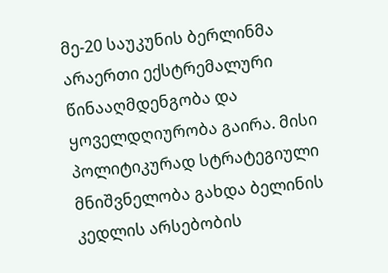მე-20 საუკუნის ბერლინმა არაერთი ექსტრემალური წინააღმდენგობა და ყოველდღიურობა გაირა. მისი პოლიტიკურად სტრატეგიული მნიშვნელობა გახდა ბელინის კედლის არსებობის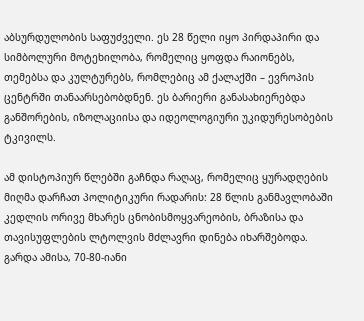აბსურდულობის საფუძველი. ეს 28 წელი იყო პირდაპირი და სიმბოლური მოტეხილობა, რომელიც ყოფდა რაიონებს, თემებსა და კულტურებს, რომლებიც ამ ქალაქში – ევროპის ცენტრში თანაარსებობდნენ. ეს ბარიერი განასახიერებდა განშორების, იზოლაციისა და იდეოლოგიური უკიდურესობების ტკივილს.

ამ დისტოპიურ წლებში გაჩნდა რაღაც, რომელიც ყურადღების მიღმა დარჩათ პოლიტიკური რადარის: 28 წლის განმავლობაში კედლის ორივე მხარეს ცნობისმოყვარეობის, ბრაზისა და თავისუფლების ლტოლვის მძლავრი დინება იხარშებოდა. გარდა ამისა, 70-80-იანი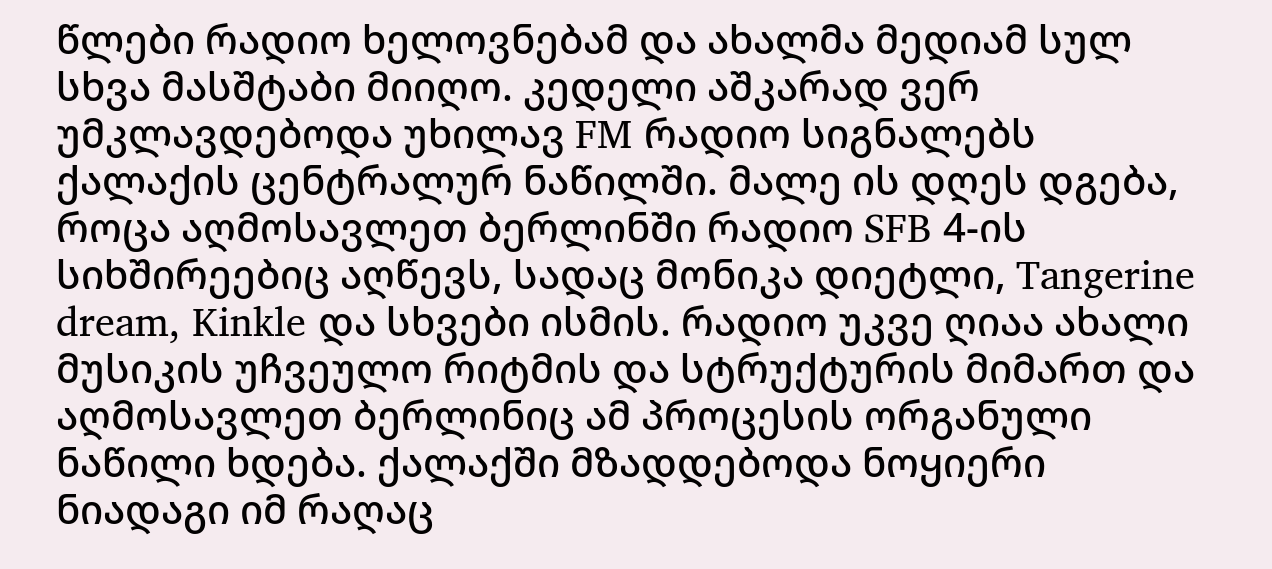წლები რადიო ხელოვნებამ და ახალმა მედიამ სულ სხვა მასშტაბი მიიღო. კედელი აშკარად ვერ უმკლავდებოდა უხილავ FM რადიო სიგნალებს ქალაქის ცენტრალურ ნაწილში. მალე ის დღეს დგება, როცა აღმოსავლეთ ბერლინში რადიო SFB 4-ის სიხშირეებიც აღწევს, სადაც მონიკა დიეტლი, Tangerine dream, Kinkle და სხვები ისმის. რადიო უკვე ღიაა ახალი მუსიკის უჩვეულო რიტმის და სტრუქტურის მიმართ და აღმოსავლეთ ბერლინიც ამ პროცესის ორგანული ნაწილი ხდება. ქალაქში მზადდებოდა ნოყიერი ნიადაგი იმ რაღაც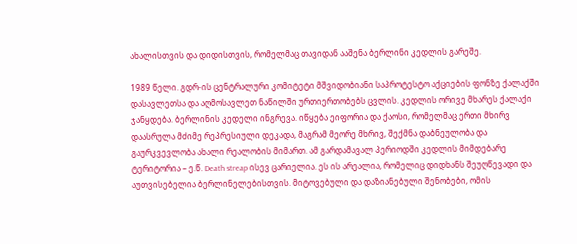ახალისთვის და დიდისთვის, რომელმაც თავიდან ააშენა ბერლინი კედლის გარეშე.

1989 წელი. გდრ-ის ცენტრალური კომიტეტი მშვიდობიანი საპროტესტო აქციების ფონზე ქალაქში დასავლეთსა და აღმოსავლეთ ნაწილში ურთიერთობებს ცვლის. კედლის ორივე მხარეს ქალაქი ჯანყდება. ბერლინის კედელი ინგრევა. იწყება ეიფორია და ქაოსი, რომელმაც ერთი მხირვ დაასრულა მძიმე რეპრესიული დეკადა, მაგრამ მეორე მხრივ, შექმნა დაბნეულობა და გაურკვევლობა ახალი რეალობის მიმართ. ამ გარდამავალ პერიოდში კედლის მიმდებარე ტერიტორია – ე.წ. Death streap ისევ ცარიელია. ეს ის არეალია, რომელიც დიდხანს შეუღწევადი და აუთვისებელია ბერლინელებისთვის. მიტოვებული და დაზიანებული შენობები, ომის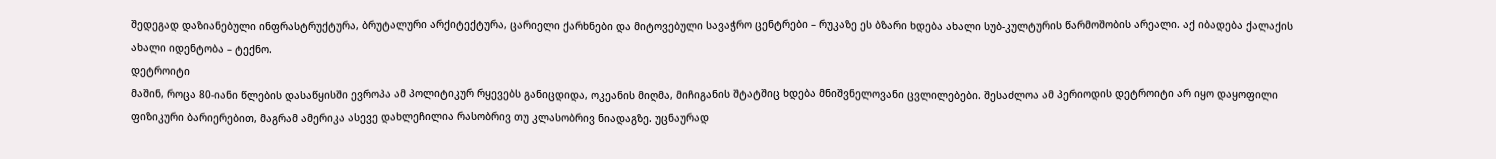შედეგად დაზიანებული ინფრასტრუქტურა, ბრუტალური არქიტექტურა, ცარიელი ქარხნები და მიტოვებული სავაჭრო ცენტრები – რუკაზე ეს ბზარი ხდება ახალი სუბ-კულტურის წარმოშობის არეალი. აქ იბადება ქალაქის ახალი იდენტობა – ტექნო.
დეტროიტი
მაშინ, როცა 80-იანი წლების დასაწყისში ევროპა ამ პოლიტიკურ რყევებს განიცდიდა, ოკეანის მიღმა, მიჩიგანის შტატშიც ხდება მნიშვნელოვანი ცვლილებები. შესაძლოა ამ პერიოდის დეტროიტი არ იყო დაყოფილი ფიზიკური ბარიერებით, მაგრამ ამერიკა ასევე დახლეჩილია რასობრივ თუ კლასობრივ ნიადაგზე. უცნაურად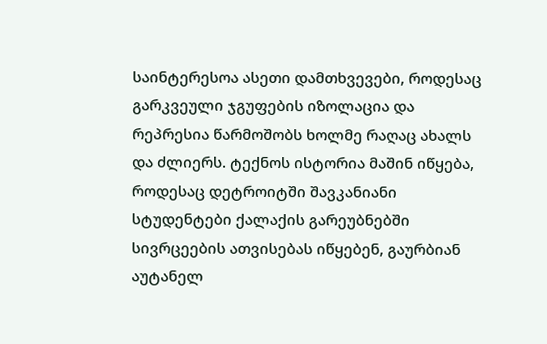საინტერესოა ასეთი დამთხვევები, როდესაც გარკვეული ჯგუფების იზოლაცია და რეპრესია წარმოშობს ხოლმე რაღაც ახალს და ძლიერს. ტექნოს ისტორია მაშინ იწყება, როდესაც დეტროიტში შავკანიანი სტუდენტები ქალაქის გარეუბნებში სივრცეების ათვისებას იწყებენ, გაურბიან აუტანელ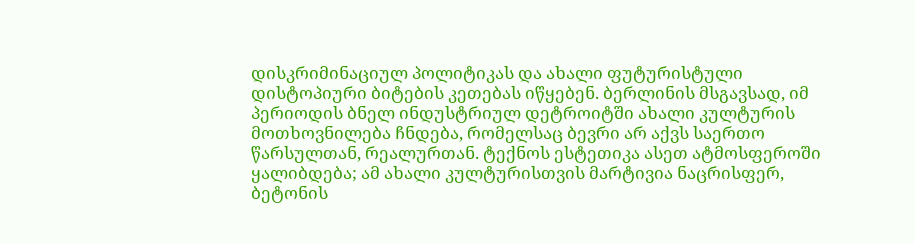დისკრიმინაციულ პოლიტიკას და ახალი ფუტურისტული დისტოპიური ბიტების კეთებას იწყებენ. ბერლინის მსგავსად, იმ პერიოდის ბნელ ინდუსტრიულ დეტროიტში ახალი კულტურის მოთხოვნილება ჩნდება, რომელსაც ბევრი არ აქვს საერთო წარსულთან, რეალურთან. ტექნოს ესტეთიკა ასეთ ატმოსფეროში ყალიბდება; ამ ახალი კულტურისთვის მარტივია ნაცრისფერ, ბეტონის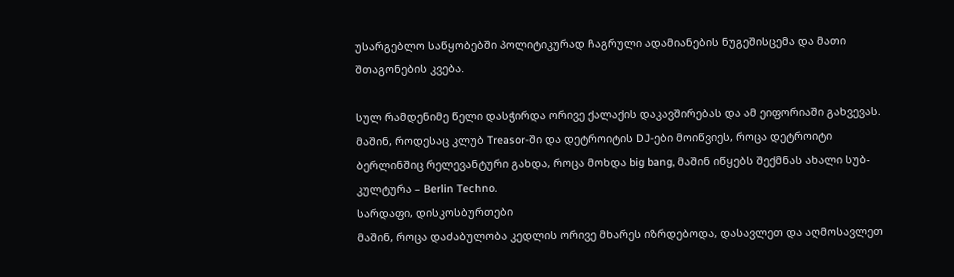უსარგებლო საწყობებში პოლიტიკურად ჩაგრული ადამიანების ნუგეშისცემა და მათი შთაგონების კვება.

სულ რამდენიმე წელი დასჭირდა ორივე ქალაქის დაკავშირებას და ამ ეიფორიაში გახვევას. მაშინ, როდესაც კლუბ Treasor-ში და დეტროიტის DJ-ები მოიწვიეს, როცა დეტროიტი ბერლინშიც რელევანტური გახდა, როცა მოხდა big bang, მაშინ იწყებს შექმნას ახალი სუბ-კულტურა – Berlin Techno.
სარდაფი, დისკოსბურთები
მაშინ, როცა დაძაბულობა კედლის ორივე მხარეს იზრდებოდა, დასავლეთ და აღმოსავლეთ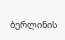ბერლინის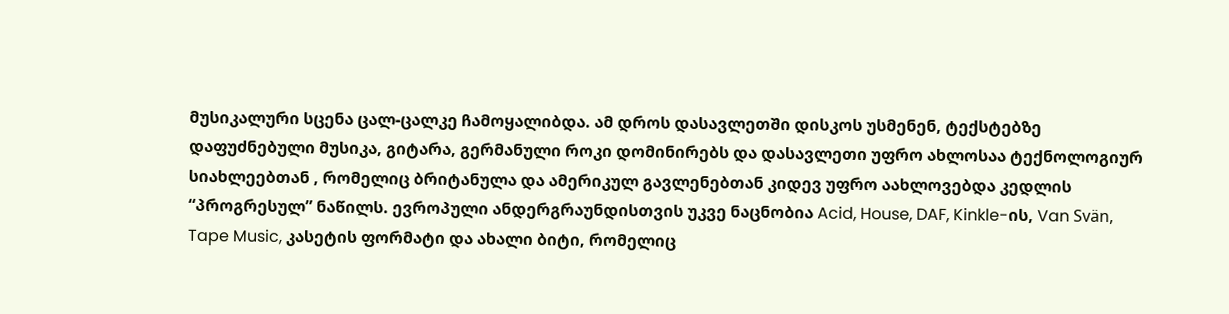მუსიკალური სცენა ცალ-ცალკე ჩამოყალიბდა. ამ დროს დასავლეთში დისკოს უსმენენ, ტექსტებზე დაფუძნებული მუსიკა, გიტარა, გერმანული როკი დომინირებს და დასავლეთი უფრო ახლოსაა ტექნოლოგიურ სიახლეებთან , რომელიც ბრიტანულა და ამერიკულ გავლენებთან კიდევ უფრო აახლოვებდა კედლის “პროგრესულ” ნაწილს. ევროპული ანდერგრაუნდისთვის უკვე ნაცნობია Acid, House, DAF, Kinkle-ის, Van Svän, Tape Music, კასეტის ფორმატი და ახალი ბიტი, რომელიც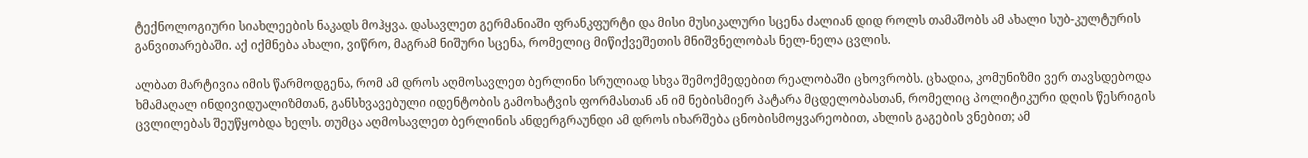ტექნოლოგიური სიახლეების ნაკადს მოჰყვა. დასავლეთ გერმანიაში ფრანკფურტი და მისი მუსიკალური სცენა ძალიან დიდ როლს თამაშობს ამ ახალი სუბ-კულტურის განვითარებაში. აქ იქმნება ახალი, ვიწრო, მაგრამ ნიშური სცენა, რომელიც მიწიქვეშეთის მნიშვნელობას ნელ-ნელა ცვლის.

ალბათ მარტივია იმის წარმოდგენა, რომ ამ დროს აღმოსავლეთ ბერლინი სრულიად სხვა შემოქმედებით რეალობაში ცხოვრობს. ცხადია, კომუნიზმი ვერ თავსდებოდა ხმამაღალ ინდივიდუალიზმთან, განსხვავებული იდენტობის გამოხატვის ფორმასთან ან იმ ნებისმიერ პატარა მცდელობასთან, რომელიც პოლიტიკური დღის წესრიგის ცვლილებას შეუწყობდა ხელს. თუმცა აღმოსავლეთ ბერლინის ანდერგრაუნდი ამ დროს იხარშება ცნობისმოყვარეობით, ახლის გაგების ვნებით; ამ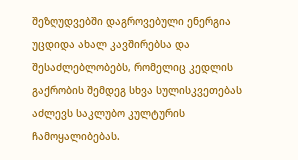შეზღუდვებში დაგროვებული ენერგია უცდიდა ახალ კავშირებსა და შესაძლებლობებს, რომელიც კედლის გაქრობის შემდეგ სხვა სულისკვეთებას აძლევს საკლუბო კულტურის ჩამოყალიბებას.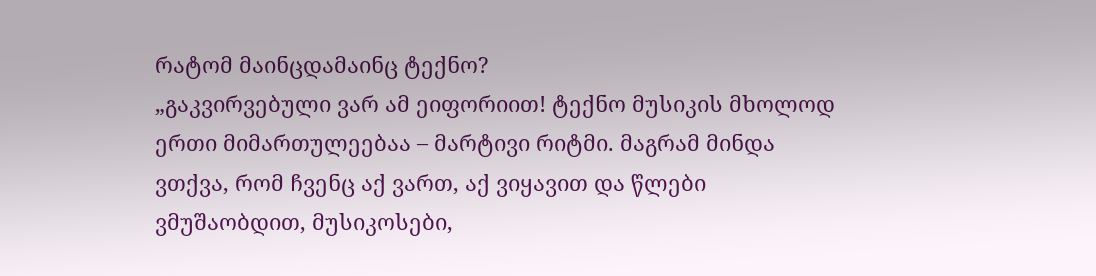რატომ მაინცდამაინც ტექნო?
„გაკვირვებული ვარ ამ ეიფორიით! ტექნო მუსიკის მხოლოდ ერთი მიმართულეებაა – მარტივი რიტმი. მაგრამ მინდა ვთქვა, რომ ჩვენც აქ ვართ, აქ ვიყავით და წლები ვმუშაობდით, მუსიკოსები,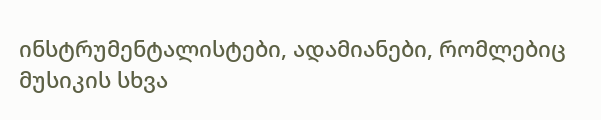ინსტრუმენტალისტები, ადამიანები, რომლებიც მუსიკის სხვა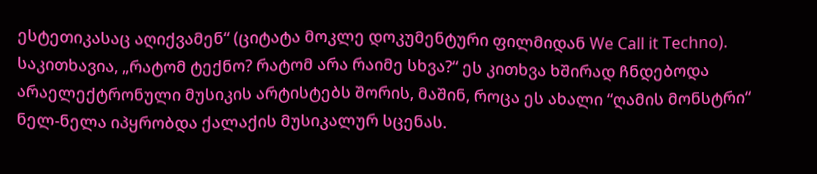ესტეთიკასაც აღიქვამენ“ (ციტატა მოკლე დოკუმენტური ფილმიდან We Call it Techno).
საკითხავია, „რატომ ტექნო? რატომ არა რაიმე სხვა?“ ეს კითხვა ხშირად ჩნდებოდა არაელექტრონული მუსიკის არტისტებს შორის, მაშინ, როცა ეს ახალი “ღამის მონსტრი“ ნელ-ნელა იპყრობდა ქალაქის მუსიკალურ სცენას.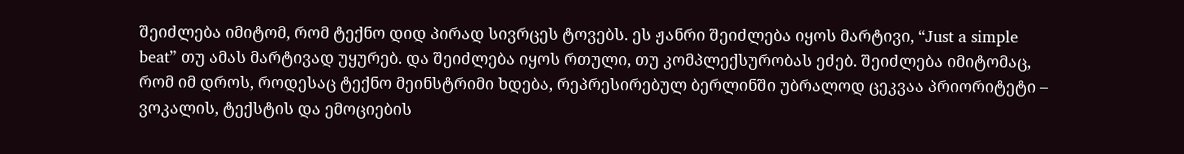შეიძლება იმიტომ, რომ ტექნო დიდ პირად სივრცეს ტოვებს. ეს ჟანრი შეიძლება იყოს მარტივი, “Just a simple beat” თუ ამას მარტივად უყურებ. და შეიძლება იყოს რთული, თუ კომპლექსურობას ეძებ. შეიძლება იმიტომაც, რომ იმ დროს, როდესაც ტექნო მეინსტრიმი ხდება, რეპრესირებულ ბერლინში უბრალოდ ცეკვაა პრიორიტეტი – ვოკალის, ტექსტის და ემოციების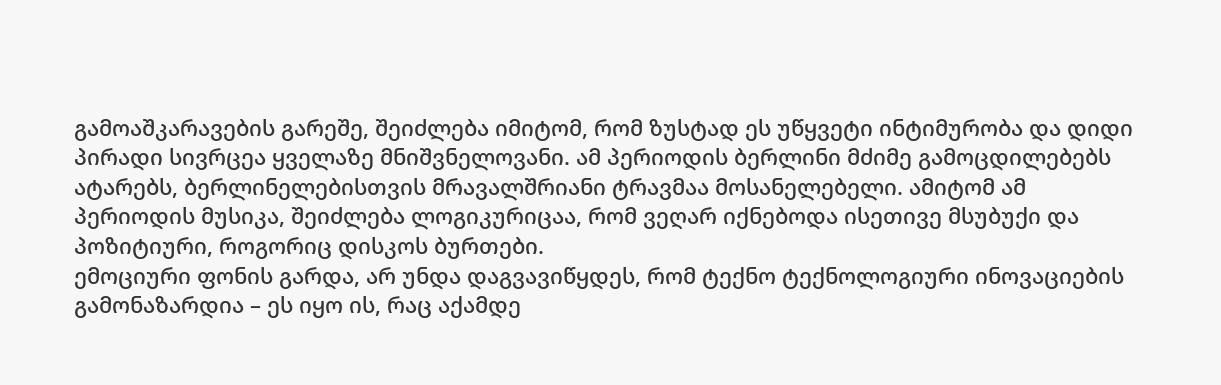გამოაშკარავების გარეშე, შეიძლება იმიტომ, რომ ზუსტად ეს უწყვეტი ინტიმურობა და დიდი პირადი სივრცეა ყველაზე მნიშვნელოვანი. ამ პერიოდის ბერლინი მძიმე გამოცდილებებს ატარებს, ბერლინელებისთვის მრავალშრიანი ტრავმაა მოსანელებელი. ამიტომ ამ პერიოდის მუსიკა, შეიძლება ლოგიკურიცაა, რომ ვეღარ იქნებოდა ისეთივე მსუბუქი და პოზიტიური, როგორიც დისკოს ბურთები.
ემოციური ფონის გარდა, არ უნდა დაგვავიწყდეს, რომ ტექნო ტექნოლოგიური ინოვაციების გამონაზარდია – ეს იყო ის, რაც აქამდე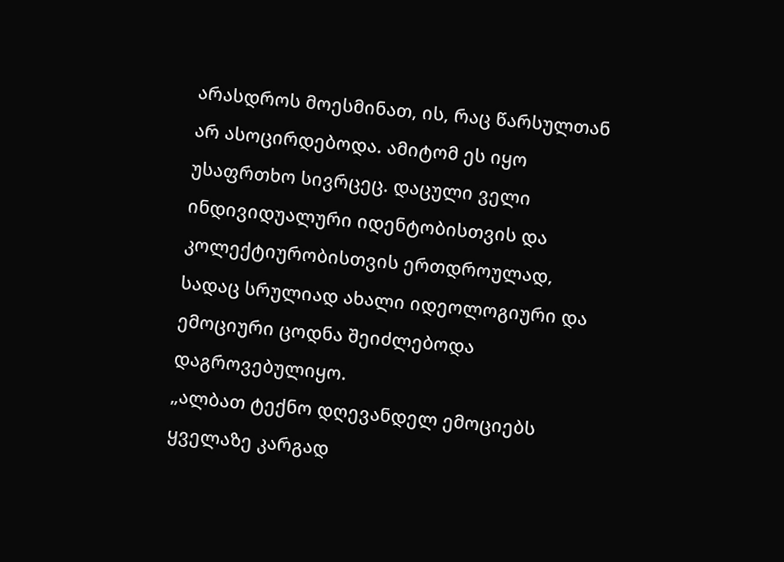არასდროს მოესმინათ, ის, რაც წარსულთან არ ასოცირდებოდა. ამიტომ ეს იყო უსაფრთხო სივრცეც. დაცული ველი ინდივიდუალური იდენტობისთვის და კოლექტიურობისთვის ერთდროულად, სადაც სრულიად ახალი იდეოლოგიური და ემოციური ცოდნა შეიძლებოდა დაგროვებულიყო.
„ალბათ ტექნო დღევანდელ ემოციებს ყველაზე კარგად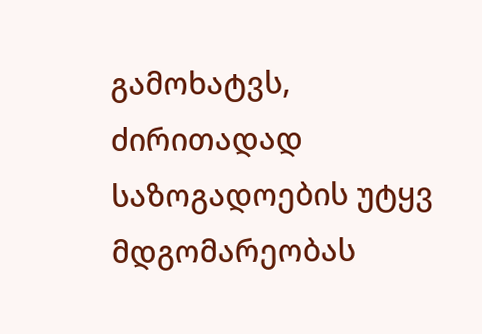გამოხატვს, ძირითადად საზოგადოების უტყვ მდგომარეობას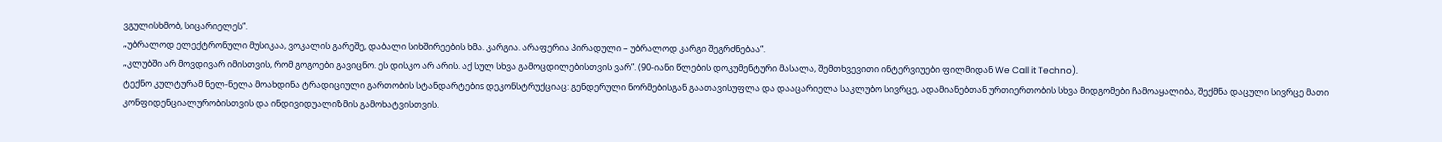ვგულისხმობ, სიცარიელეს“.
„უბრალოდ ელექტრონული მუსიკაა, ვოკალის გარეშე, დაბალი სიხშირეების ხმა. კარგია. არაფერია პირადული – უბრალოდ კარგი შეგრძნებაა“.
„კლუბში არ მოვდივარ იმისთვის, რომ გოგოები გავიცნო. ეს დისკო არ არის. აქ სულ სხვა გამოცდილებისთვის ვარ”. (90-იანი წლების დოკუმენტური მასალა, შემთხვევითი ინტერვიუები ფილმიდან We Call it Techno).
ტექნო კულტურამ ნელ-ნელა მოახდინა ტრადიციული გართობის სტანდარტებიs დეკონსტრუქციაც: გენდერული ნორმებისგან გაათავისუფლა და დააცარიელა საკლუბო სივრცე, ადამიანებთან ურთიერთობის სხვა მიდგომები ჩამოაყალიბა, შექმნა დაცული სივრცე მათი კონფიდენციალურობისთვის და ინდივიდუალიზმის გამოხატვისთვის.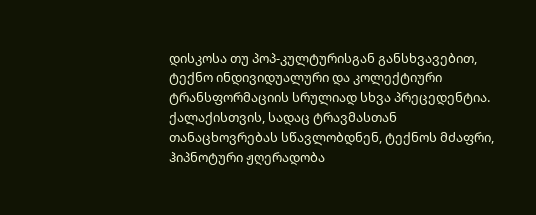დისკოსა თუ პოპ-კულტურისგან განსხვავებით, ტექნო ინდივიდუალური და კოლექტიური ტრანსფორმაციის სრულიად სხვა პრეცედენტია. ქალაქისთვის, სადაც ტრავმასთან თანაცხოვრებას სწავლობდნენ, ტექნოს მძაფრი, ჰიპნოტური ჟღერადობა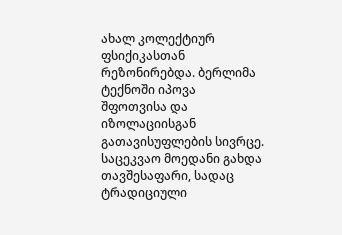ახალ კოლექტიურ ფსიქიკასთან რეზონირებდა. ბერლიმა ტექნოში იპოვა შფოთვისა და იზოლაციისგან გათავისუფლების სივრცე. საცეკვაო მოედანი გახდა თავშესაფარი, სადაც ტრადიციული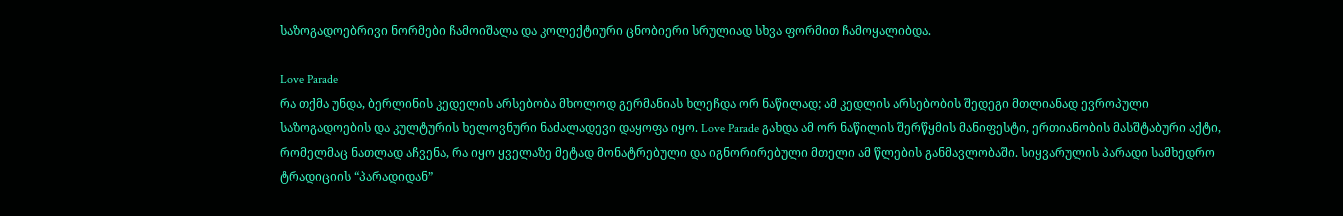საზოგადოებრივი ნორმები ჩამოიშალა და კოლექტიური ცნობიერი სრულიად სხვა ფორმით ჩამოყალიბდა.

Love Parade
რა თქმა უნდა, ბერლინის კედელის არსებობა მხოლოდ გერმანიას ხლეჩდა ორ ნაწილად; ამ კედლის არსებობის შედეგი მთლიანად ევროპული საზოგადოების და კულტურის ხელოვნური ნაძალადევი დაყოფა იყო. Love Parade გახდა ამ ორ ნაწილის შერწყმის მანიფესტი, ერთიანობის მასშტაბური აქტი, რომელმაც ნათლად აჩვენა, რა იყო ყველაზე მეტად მონატრებული და იგნორირებული მთელი ამ წლების განმავლობაში. სიყვარულის პარადი სამხედრო ტრადიციის “პარადიდან”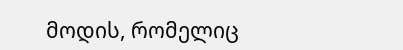მოდის, რომელიც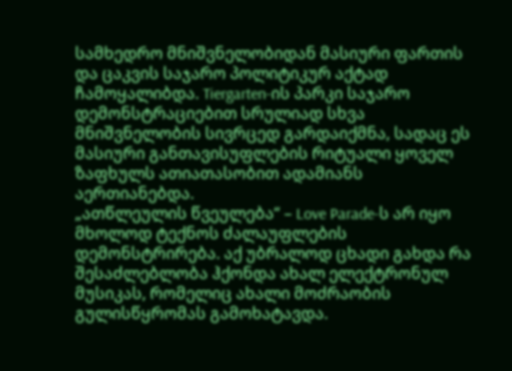სამხედრო მნიშვნელობიდან მასიური ფართის და ცაკვის საჯარო პოლიტიკურ აქტად ჩამოყალიბდა. Tiergarten-ის პარკი საჯარო დემონსტრაციებით სრულიად სხვა მნიშვნელობის სივრცედ გარდაიქმნა, სადაც ეს მასიური განთავისუფლების რიტუალი ყოველ ზაფხულს ათიათასობით ადამიანს აერთიანებდა.
„ათწლეულის წვეულება“ – Love Parade-ს არ იყო მხოლოდ ტექნოს ძალაუფლების დემონსტრირება. აქ უბრალოდ ცხადი გახდა რა შესაძლებლობა ჰქონდა ახალ ელექტრონულ მუსიკას, რომელიც ახალი მოძრაობის გულისწყრომას გამოხატავდა.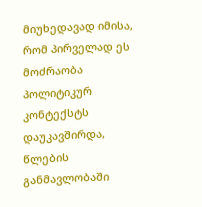მიუხედავად იმისა, რომ პირველად ეს მოძრაობა პოლიტიკურ კონტექსტს დაუკავშირდა, წლების განმავლობაში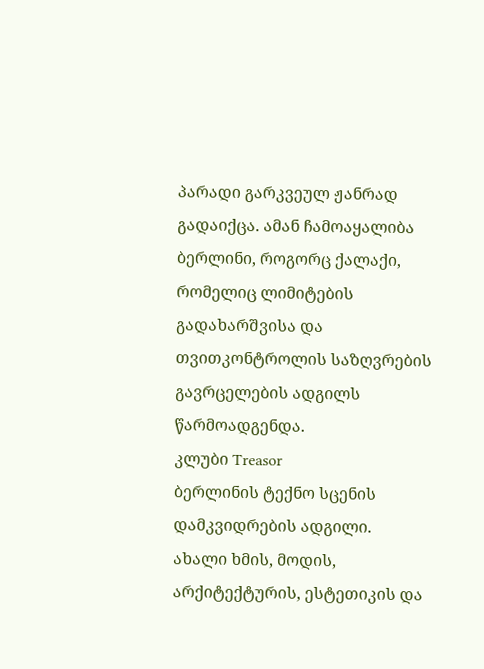პარადი გარკვეულ ჟანრად გადაიქცა. ამან ჩამოაყალიბა ბერლინი, როგორც ქალაქი, რომელიც ლიმიტების გადახარშვისა და თვითკონტროლის საზღვრების გავრცელების ადგილს წარმოადგენდა.
კლუბი Treasor
ბერლინის ტექნო სცენის დამკვიდრების ადგილი.
ახალი ხმის, მოდის, არქიტექტურის, ესტეთიკის და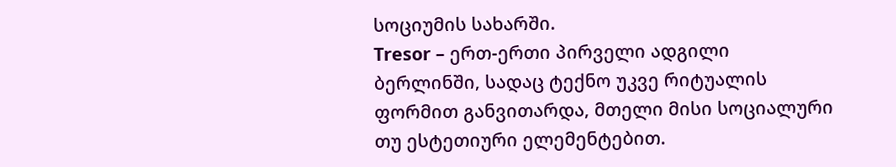სოციუმის სახარში.
Tresor – ერთ-ერთი პირველი ადგილი ბერლინში, სადაც ტექნო უკვე რიტუალის ფორმით განვითარდა, მთელი მისი სოციალური თუ ესტეთიური ელემენტებით.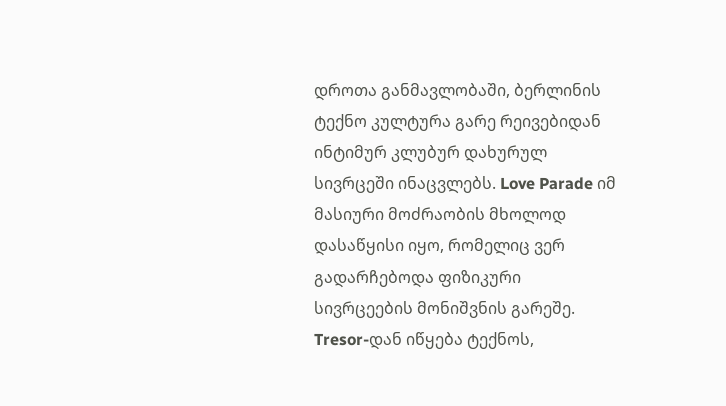დროთა განმავლობაში, ბერლინის ტექნო კულტურა გარე რეივებიდან ინტიმურ კლუბურ დახურულ სივრცეში ინაცვლებს. Love Parade იმ მასიური მოძრაობის მხოლოდ დასაწყისი იყო, რომელიც ვერ გადარჩებოდა ფიზიკური სივრცეების მონიშვნის გარეშე. Tresor-დან იწყება ტექნოს,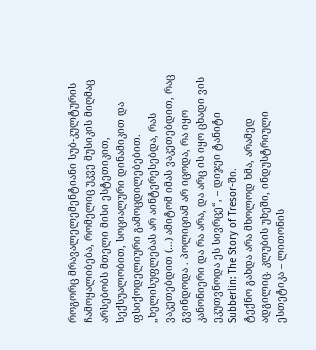როგორც მრავალელემენტიანი სუბ-კულტურის ჩამოყალიბება, რომელიც უკვე მუსიკის მიღმაც არსებობს მთელი მისი ესტეთიკით, სექსუალობით, სოციალური დინამიკით და ფსიქოდელიური გამოცდილებებით.
„ხელისუფლებას არ აინტერესებდა, რას ვაკეთებდით (…) ამიტომ იმას ვაკეთებდით, რაც გვინდოდა . პოლიციამ არ იცოდა, რა იყო კანონიერი და რა არა, და არც ის იყო ცხადი ვის ეკუთვნოდა ეს სივრცე“, – დიჯეი ტანიტი Subberlin: The Story of Tresor-ში.
ტექნო გახდა არა მხოლოდ ხმა, არამედ ადგილიც. კლუბის უხეში, ინდუსტრიული ესთეტიკა – ლითონის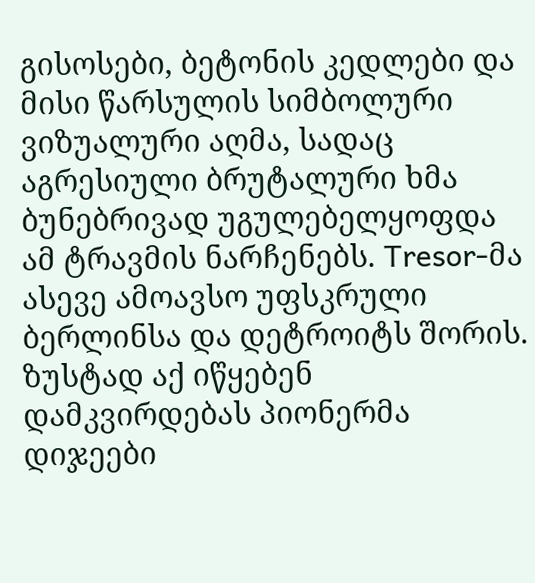გისოსები, ბეტონის კედლები და მისი წარსულის სიმბოლური ვიზუალური აღმა, სადაც აგრესიული ბრუტალური ხმა ბუნებრივად უგულებელყოფდა ამ ტრავმის ნარჩენებს. Tresor-მა ასევე ამოავსო უფსკრული ბერლინსა და დეტროიტს შორის. ზუსტად აქ იწყებენ დამკვირდებას პიონერმა დიჯეები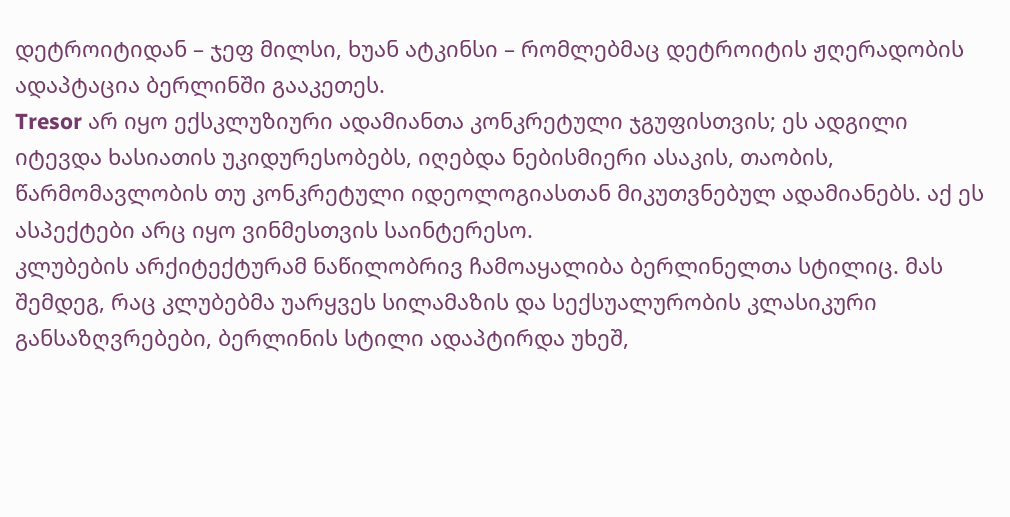დეტროიტიდან – ჯეფ მილსი, ხუან ატკინსი – რომლებმაც დეტროიტის ჟღერადობის ადაპტაცია ბერლინში გააკეთეს.
Tresor არ იყო ექსკლუზიური ადამიანთა კონკრეტული ჯგუფისთვის; ეს ადგილი იტევდა ხასიათის უკიდურესობებს, იღებდა ნებისმიერი ასაკის, თაობის, წარმომავლობის თუ კონკრეტული იდეოლოგიასთან მიკუთვნებულ ადამიანებს. აქ ეს ასპექტები არც იყო ვინმესთვის საინტერესო.
კლუბების არქიტექტურამ ნაწილობრივ ჩამოაყალიბა ბერლინელთა სტილიც. მას შემდეგ, რაც კლუბებმა უარყვეს სილამაზის და სექსუალურობის კლასიკური განსაზღვრებები, ბერლინის სტილი ადაპტირდა უხეშ,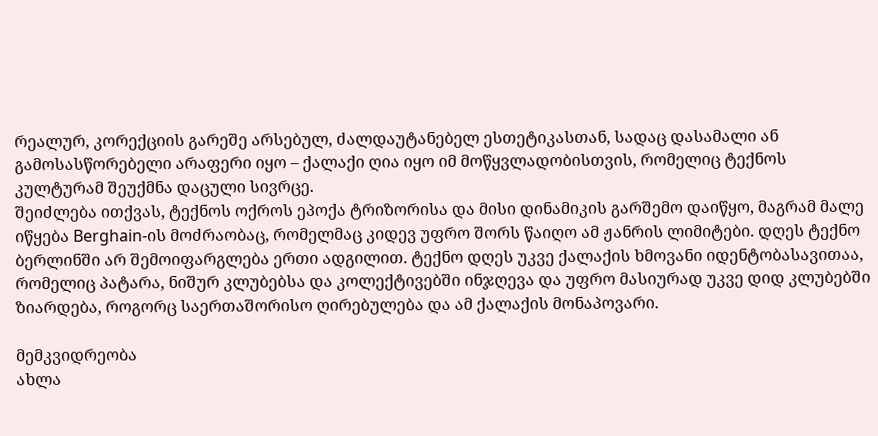რეალურ, კორექციის გარეშე არსებულ, ძალდაუტანებელ ესთეტიკასთან, სადაც დასამალი ან გამოსასწორებელი არაფერი იყო – ქალაქი ღია იყო იმ მოწყვლადობისთვის, რომელიც ტექნოს კულტურამ შეუქმნა დაცული სივრცე.
შეიძლება ითქვას, ტექნოს ოქროს ეპოქა ტრიზორისა და მისი დინამიკის გარშემო დაიწყო, მაგრამ მალე იწყება Berghain-ის მოძრაობაც, რომელმაც კიდევ უფრო შორს წაიღო ამ ჟანრის ლიმიტები. დღეს ტექნო ბერლინში არ შემოიფარგლება ერთი ადგილით. ტექნო დღეს უკვე ქალაქის ხმოვანი იდენტობასავითაა, რომელიც პატარა, ნიშურ კლუბებსა და კოლექტივებში ინჯღევა და უფრო მასიურად უკვე დიდ კლუბებში ზიარდება, როგორც საერთაშორისო ღირებულება და ამ ქალაქის მონაპოვარი.

მემკვიდრეობა
ახლა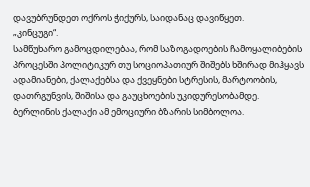დავუბრუნდეთ ოქროს ჭიქურს, საიდანაც დავიწყეთ.
„კინცუგი“.
სამწუხარო გამოცდილებაა, რომ საზოგადოების ჩამოყალიბების პროცესში პოლიტიკურ თუ სოციოპათიურ შიშებს ხშირად მიჰყავს ადამიანები, ქალაქებსა და ქვეყნები სტრესის, მარტოობის, დათრგუნვის, შიშისა და გაუცხოების უკიდურესობამდე.
ბერლინის ქალაქი ამ ემოციური ბზარის სიმბოლოა.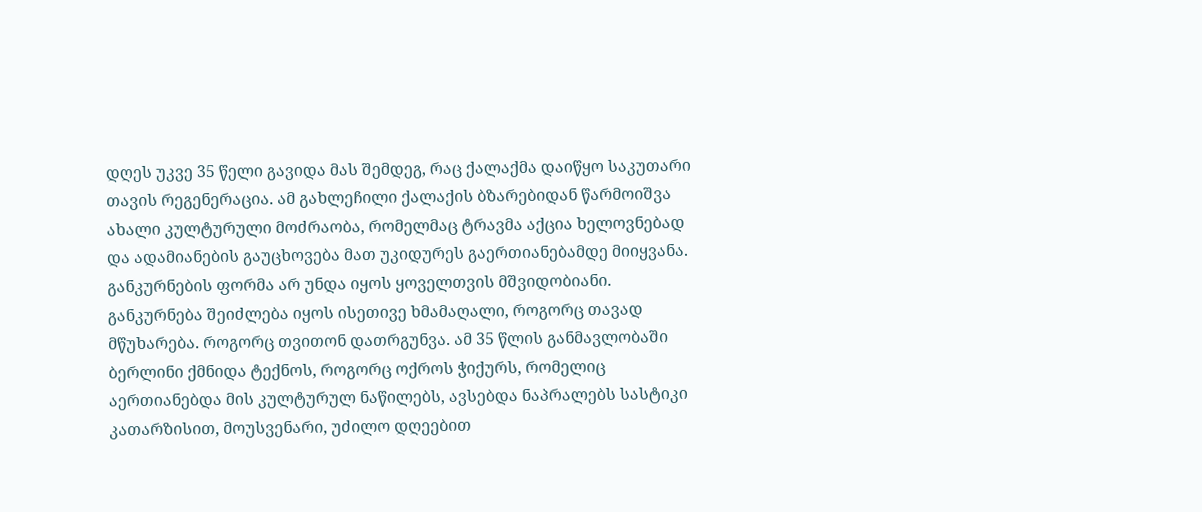დღეს უკვე 35 წელი გავიდა მას შემდეგ, რაც ქალაქმა დაიწყო საკუთარი თავის რეგენერაცია. ამ გახლეჩილი ქალაქის ბზარებიდან წარმოიშვა ახალი კულტურული მოძრაობა, რომელმაც ტრავმა აქცია ხელოვნებად და ადამიანების გაუცხოვება მათ უკიდურეს გაერთიანებამდე მიიყვანა.
განკურნების ფორმა არ უნდა იყოს ყოველთვის მშვიდობიანი. განკურნება შეიძლება იყოს ისეთივე ხმამაღალი, როგორც თავად მწუხარება. როგორც თვითონ დათრგუნვა. ამ 35 წლის განმავლობაში ბერლინი ქმნიდა ტექნოს, როგორც ოქროს ჭიქურს, რომელიც აერთიანებდა მის კულტურულ ნაწილებს, ავსებდა ნაპრალებს სასტიკი კათარზისით, მოუსვენარი, უძილო დღეებით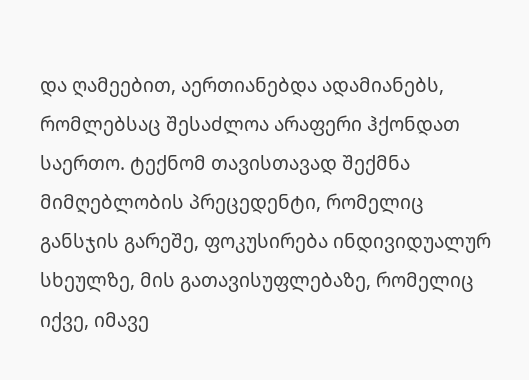და ღამეებით, აერთიანებდა ადამიანებს, რომლებსაც შესაძლოა არაფერი ჰქონდათ საერთო. ტექნომ თავისთავად შექმნა მიმღებლობის პრეცედენტი, რომელიც განსჯის გარეშე, ფოკუსირება ინდივიდუალურ სხეულზე, მის გათავისუფლებაზე, რომელიც იქვე, იმავე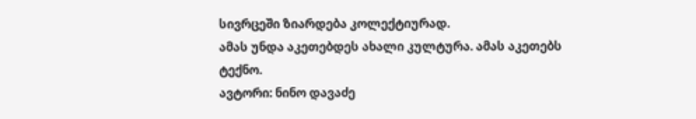სივრცეში ზიარდება კოლექტიურად.
ამას უნდა აკეთებდეს ახალი კულტურა. ამას აკეთებს ტექნო.
ავტორი: ნინო დავაძე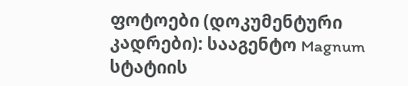ფოტოები (დოკუმენტური კადრები): სააგენტო Magnum
სტატიის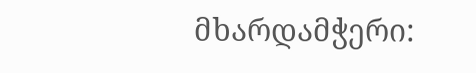მხარდამჭერი: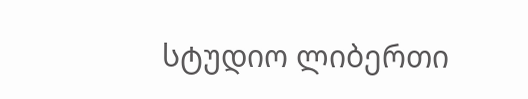სტუდიო ლიბერთი